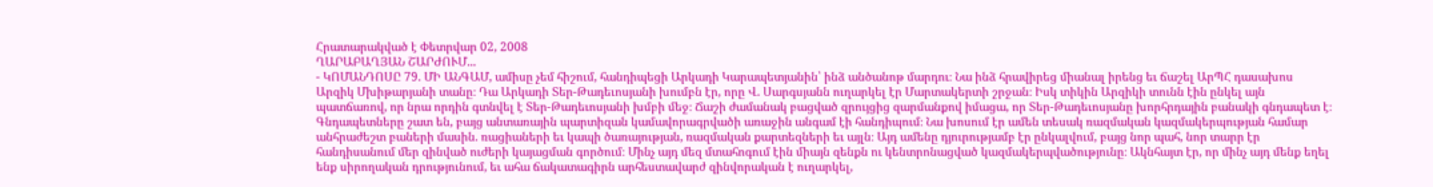Հրատարակված է Փետրվար 02, 2008
ՂԱՐԱԲԱՂՅԱՆ ՇԱՐԺՈՒՄ...
- ԿՈՄԱՆԴՈՍԸ 79. ՄԻ ԱՆԳԱՄ, ամիսը չեմ հիշում, հանդիպեցի Արկադի Կարապետյանին՝ ինձ անծանոթ մարդու։ Նա ինձ հրավիրեց միանալ իրենց եւ ճաշել ԱրՊՀ դասախոս Արզիկ Մխիթարյանի տանը։ Դա Արկադի Տեր-Թադեւոսյանի խումբն էր, որը Վ. Սարգսյանն ուղարկել էր Մարտակերտի շրջան։ Իսկ տիկին Արզիկի տունն էին ընկել այն պատճառով, որ նրա որդին գտնվել է Տեր-Թադեւոսյանի խմբի մեջ։ Ճաշի ժամանակ բացված զրույցից զարմանքով իմացա, որ Տեր-Թադեւոսյանը խորհրդային բանակի գնդապետ է։ Գնդապետները շատ են, բայց անտառային պարտիզան կամավորագրվածի առաջին անգամ էի հանդիպում։ Նա խոսում էր ամեն տեսակ ռազմական կազմակերպության համար անհրաժեշտ բաների մասին. ռացիաների եւ կապի ծառայության, ռազմական քարտեզների եւ այլն։ Այդ ամենը դյուրությամբ էր ընկալվում, բայց նոր պահ, նոր տարր էր հանդիսանում մեր զինված ուժերի կայացման գործում։ Մինչ այդ մեզ մտահոգում էին միայն զենքն ու կենտրոնացված կազմակերպվածությունը։ Ակնհայտ էր, որ մինչ այդ մենք եղել ենք սիրողական դրությունում, եւ ահա ճակատագիրն արհեստավարժ զինվորական է ուղարկել,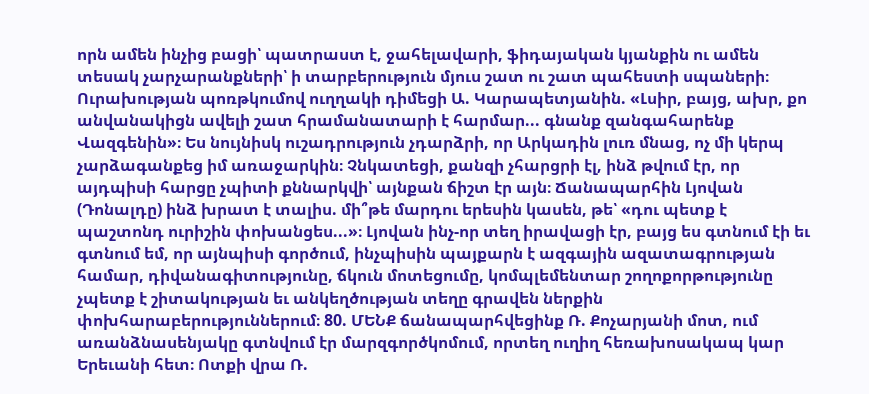որն ամեն ինչից բացի՝ պատրաստ է, ջահելավարի, ֆիդայական կյանքին ու ամեն տեսակ չարչարանքների՝ ի տարբերություն մյուս շատ ու շատ պահեստի սպաների։ Ուրախության պոռթկումով ուղղակի դիմեցի Ա. Կարապետյանին. «Լսիր, բայց, ախր, քո անվանակիցն ավելի շատ հրամանատարի է հարմար... գնանք զանգահարենք Վազգենին»։ Ես նույնիսկ ուշադրություն չդարձրի, որ Արկադին լուռ մնաց, ոչ մի կերպ չարձագանքեց իմ առաջարկին։ Չնկատեցի, քանզի չհարցրի էլ, ինձ թվում էր, որ այդպիսի հարցը չպիտի քննարկվի՝ այնքան ճիշտ էր այն։ Ճանապարհին Լյովան (Դոնալդը) ինձ խրատ է տալիս. մի՞թե մարդու երեսին կասեն, թե՝ «դու պետք է պաշտոնդ ուրիշին փոխանցես...»։ Լյովան ինչ-որ տեղ իրավացի էր, բայց ես գտնում էի եւ գտնում եմ, որ այնպիսի գործում, ինչպիսին պայքարն է ազգային ազատագրության համար, դիվանագիտությունը, ճկուն մոտեցումը, կոմպլեմենտար շողոքորթությունը չպետք է շիտակության եւ անկեղծության տեղը գրավեն ներքին փոխհարաբերություններում։ 80. ՄԵՆՔ ճանապարհվեցինք Ռ. Քոչարյանի մոտ, ում առանձնասենյակը գտնվում էր մարզգործկոմում, որտեղ ուղիղ հեռախոսակապ կար Երեւանի հետ։ Ոտքի վրա Ռ.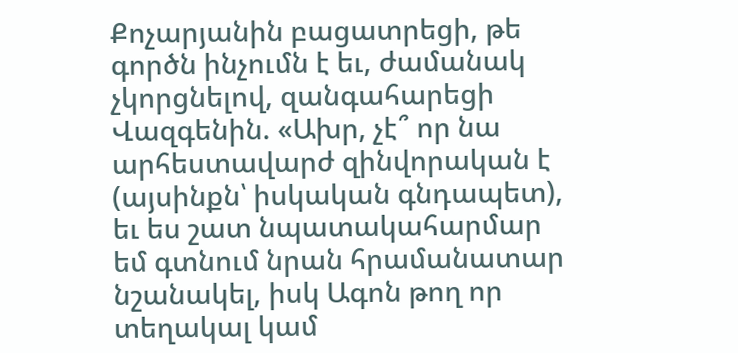Քոչարյանին բացատրեցի, թե գործն ինչումն է եւ, ժամանակ չկորցնելով, զանգահարեցի Վազգենին. «Ախր, չէ՞ որ նա արհեստավարժ զինվորական է (այսինքն՝ իսկական գնդապետ), եւ ես շատ նպատակահարմար եմ գտնում նրան հրամանատար նշանակել, իսկ Ագոն թող որ տեղակալ կամ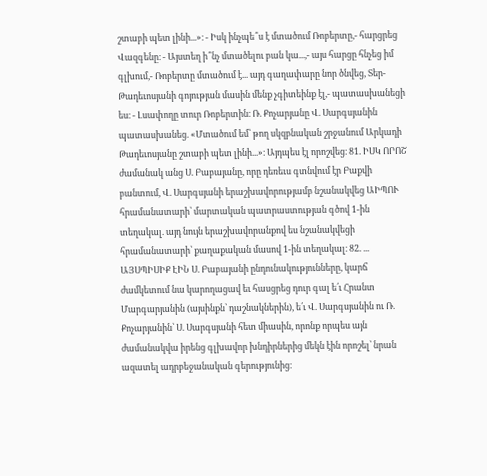շտաբի պետ լինի...»։ - Իսկ ինչպե՞ս է մտածում Ռոբերտը,- հարցրեց Վազգենը։ - Այստեղ ի՞նչ մտածելու բան կա...,- այս հարցը հնչեց իմ գլխում,- Ռոբերտը մտածում է... այդ գաղափարը նոր ծնվեց, Տեր-Թադեւոսյանի գոյության մասին մենք չգիտեինք էլ,- պատասխանեցի ես։ - Լսափողը տուր Ռոբերտին։ Ռ. Քոչարյանը Վ. Սարգսյանին պատասխանեց. «Մտածում եմ՝ թող սկզբնական շրջանում Արկադի Թադեւոսյանը շտաբի պետ լինի...»։ Այդպես էլ որոշվեց։ 81. ԻՍԿ ՈՐՈՇ ժամանակ անց Ս. Բաբայանը, որը դեռեւս գտնվում էր Բաքվի բանտում, Վ. Սարգսյանի երաշխավորությամբ նշանակվեց ԱԻՊՈՒ հրամանատարի՝ մարտական պատրաստության գծով 1-ին տեղակալ. այդ նույն երաշխավորանքով ես նշանակվեցի հրամանատարի՝ քաղաքական մասով 1-ին տեղակալ։ 82. ... ԱՅՍՊԻՍԻՔ ԷԻՆ Ս. Բաբայանի ընդունակությունները, կարճ ժամկետում նա կարողացավ եւ հասցրեց դուր գալ ե՛ւ Հրանտ Մարգարյանին (այսինքն՝ դաշնակներին), ե՛ւ Վ. Սարգսյանին ու Ռ. Քոչարյանին՝ Ս. Սարգսյանի հետ միասին, որոնք որպես այն ժամանակվա իրենց գլխավոր խնդիրներից մեկն էին որոշել՝ նրան ազատել ադրբեջանական գերությունից։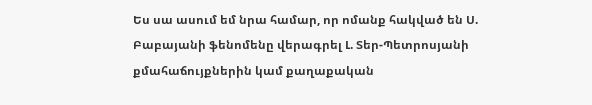Ես սա ասում եմ նրա համար, որ ոմանք հակված են Ս. Բաբայանի ֆենոմենը վերագրել Լ. Տեր-Պետրոսյանի քմահաճույքներին կամ քաղաքական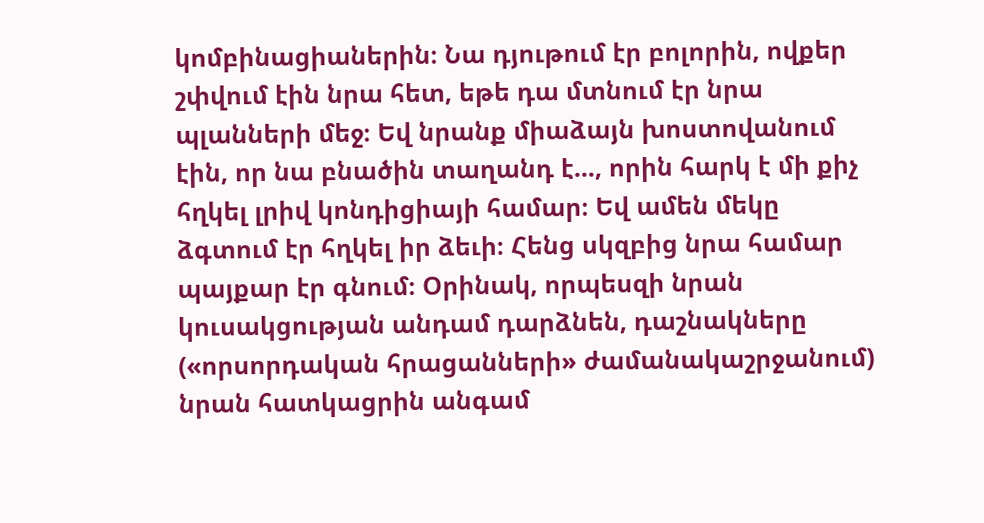կոմբինացիաներին։ Նա դյութում էր բոլորին, ովքեր շփվում էին նրա հետ, եթե դա մտնում էր նրա պլանների մեջ։ Եվ նրանք միաձայն խոստովանում էին, որ նա բնածին տաղանդ է..., որին հարկ է մի քիչ հղկել լրիվ կոնդիցիայի համար։ Եվ ամեն մեկը ձգտում էր հղկել իր ձեւի։ Հենց սկզբից նրա համար պայքար էր գնում։ Օրինակ, որպեսզի նրան կուսակցության անդամ դարձնեն, դաշնակները («որսորդական հրացանների» ժամանակաշրջանում) նրան հատկացրին անգամ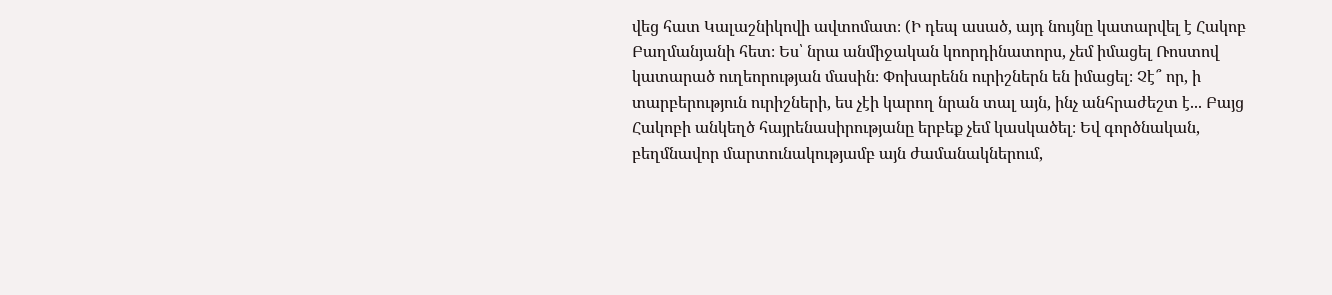վեց հատ Կալաշնիկովի ավտոմատ։ (Ի դեպ ասած, այդ նույնը կատարվել է Հակոբ Բաղմանյանի հետ։ Ես՝ նրա անմիջական կոորդինատորս, չեմ իմացել Ռոստով կատարած ուղեորության մասին։ Փոխարենն ուրիշներն են իմացել։ Չէ՞ որ, ի տարբերություն ուրիշների, ես չէի կարող նրան տալ այն, ինչ անհրաժեշտ է... Բայց Հակոբի անկեղծ հայրենասիրությանը երբեք չեմ կասկածել։ Եվ գործնական, բեղմնավոր մարտունակությամբ այն ժամանակներում,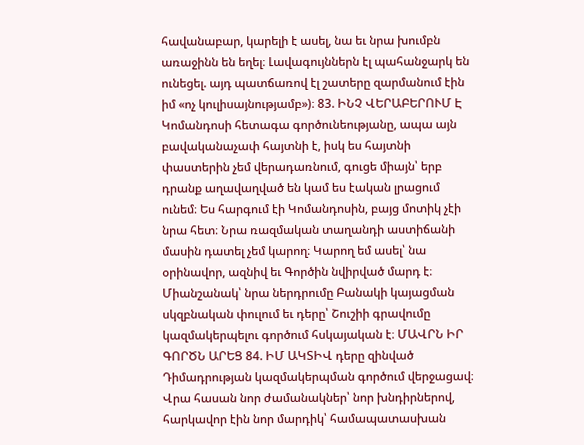հավանաբար, կարելի է ասել, նա եւ նրա խումբն առաջինն են եղել։ Լավագույններն էլ պահանջարկ են ունեցել. այդ պատճառով էլ շատերը զարմանում էին իմ «ոչ կուլիսայնությամբ»)։ 83. ԻՆՉ ՎԵՐԱԲԵՐՈՒՄ Է Կոմանդոսի հետագա գործունեությանը, ապա այն բավականաչափ հայտնի է, իսկ ես հայտնի փաստերին չեմ վերադառնում, գուցե միայն՝ երբ դրանք աղավաղված են կամ ես էական լրացում ունեմ։ Ես հարգում էի Կոմանդոսին, բայց մոտիկ չէի նրա հետ։ Նրա ռազմական տաղանդի աստիճանի մասին դատել չեմ կարող։ Կարող եմ ասել՝ նա օրինավոր, ազնիվ եւ Գործին նվիրված մարդ է։ Միանշանակ՝ նրա ներդրումը Բանակի կայացման սկզբնական փուլում եւ դերը՝ Շուշիի գրավումը կազմակերպելու գործում հսկայական է։ ՄԱՎՐՆ ԻՐ ԳՈՐԾՆ ԱՐԵՑ 84. ԻՄ ԱԿՏԻՎ դերը զինված Դիմադրության կազմակերպման գործում վերջացավ։ Վրա հասան նոր ժամանակներ՝ նոր խնդիրներով, հարկավոր էին նոր մարդիկ՝ համապատասխան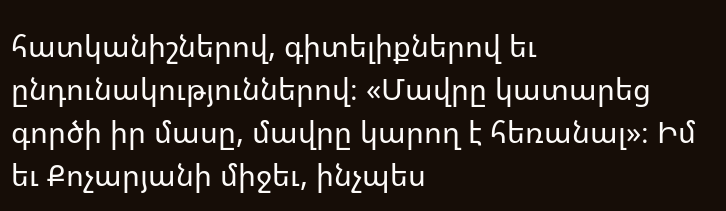հատկանիշներով, գիտելիքներով եւ ընդունակություններով։ «Մավրը կատարեց գործի իր մասը, մավրը կարող է հեռանալ»։ Իմ եւ Քոչարյանի միջեւ, ինչպես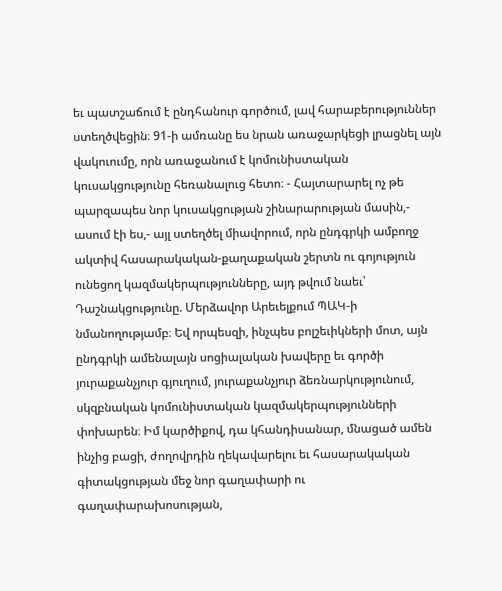եւ պատշաճում է ընդհանուր գործում, լավ հարաբերություններ ստեղծվեցին։ 91-ի ամռանը ես նրան առաջարկեցի լրացնել այն վակուումը, որն առաջանում է կոմունիստական կուսակցությունը հեռանալուց հետո։ - Հայտարարել ոչ թե պարզապես նոր կուսակցության շինարարության մասին,- ասում էի ես,- այլ ստեղծել միավորում, որն ընդգրկի ամբողջ ակտիվ հասարակական-քաղաքական շերտն ու գոյություն ունեցող կազմակերպությունները, այդ թվում նաեւ՝ Դաշնակցությունը. Մերձավոր Արեւելքում ՊԱԿ-ի նմանողությամբ։ Եվ որպեսզի, ինչպես բոլշեւիկների մոտ, այն ընդգրկի ամենալայն սոցիալական խավերը եւ գործի յուրաքանչյուր գյուղում, յուրաքանչյուր ձեռնարկությունում, սկզբնական կոմունիստական կազմակերպությունների փոխարեն։ Իմ կարծիքով, դա կհանդիսանար, մնացած ամեն ինչից բացի, ժողովրդին ղեկավարելու եւ հասարակական գիտակցության մեջ նոր գաղափարի ու գաղափարախոսության,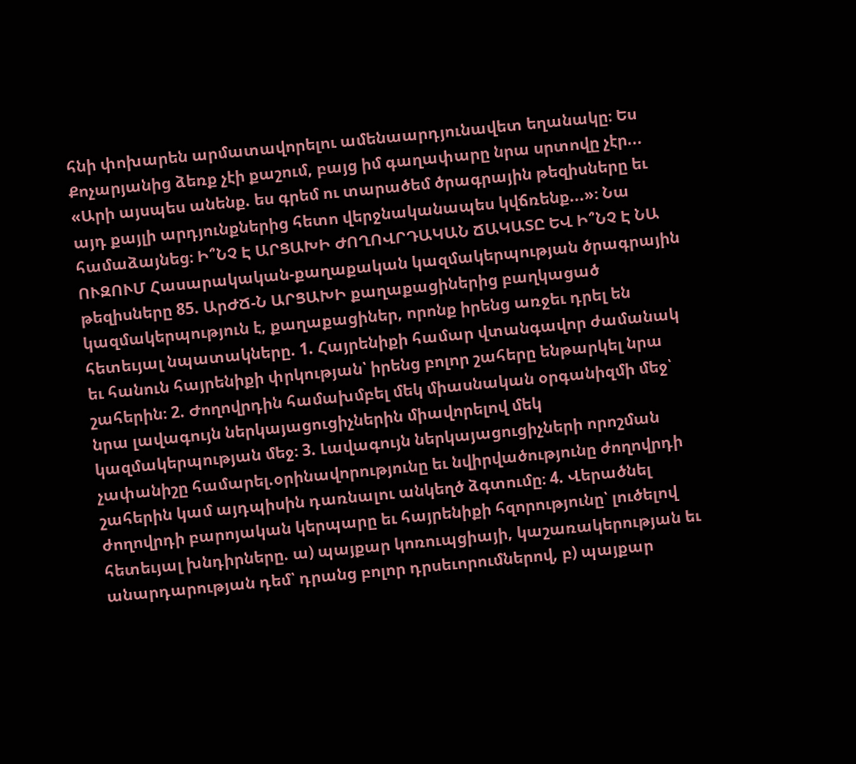հնի փոխարեն արմատավորելու ամենաարդյունավետ եղանակը։ Ես Քոչարյանից ձեռք չէի քաշում, բայց իմ գաղափարը նրա սրտովը չէր... «Արի այսպես անենք. ես գրեմ ու տարածեմ ծրագրային թեզիսները եւ այդ քայլի արդյունքներից հետո վերջնականապես կվճռենք...»։ Նա համաձայնեց։ Ի՞ՆՉ Է ԱՐՑԱԽԻ ԺՈՂՈՎՐԴԱԿԱՆ ՃԱԿԱՏԸ ԵՎ Ի՞ՆՉ Է ՆԱ ՈՒԶՈՒՄ Հասարակական-քաղաքական կազմակերպության ծրագրային թեզիսները 85. ԱրԺՃ-Ն ԱՐՑԱԽԻ քաղաքացիներից բաղկացած կազմակերպություն է, քաղաքացիներ, որոնք իրենց առջեւ դրել են հետեւյալ նպատակները. 1. Հայրենիքի համար վտանգավոր ժամանակ եւ հանուն հայրենիքի փրկության՝ իրենց բոլոր շահերը ենթարկել նրա շահերին։ 2. Ժողովրդին համախմբել մեկ միասնական օրգանիզմի մեջ՝ նրա լավագույն ներկայացուցիչներին միավորելով մեկ կազմակերպության մեջ։ 3. Լավագույն ներկայացուցիչների որոշման չափանիշը համարել.օրինավորությունը եւ նվիրվածությունը ժողովրդի շահերին կամ այդպիսին դառնալու անկեղծ ձգտումը։ 4. Վերածնել ժողովրդի բարոյական կերպարը եւ հայրենիքի հզորությունը՝ լուծելով հետեւյալ խնդիրները. ա) պայքար կոռուպցիայի, կաշառակերության եւ անարդարության դեմ՝ դրանց բոլոր դրսեւորումներով, բ) պայքար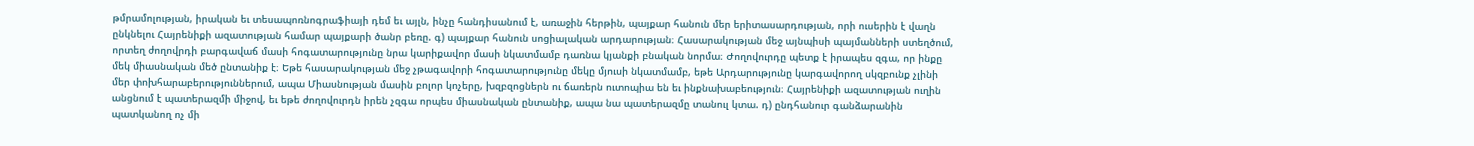թմրամոլության, իրական եւ տեսապոռնոգրաֆիայի դեմ եւ այլն, ինչը հանդիսանում է, առաջին հերթին, պայքար հանուն մեր երիտասարդության, որի ուսերին է վաղն ընկնելու Հայրենիքի ազատության համար պայքարի ծանր բեռը. գ) պայքար հանուն սոցիալական արդարության։ Հասարակության մեջ այնպիսի պայմանների ստեղծում, որտեղ ժողովրդի բարգավաճ մասի հոգատարությունը նրա կարիքավոր մասի նկատմամբ դառնա կյանքի բնական նորմա։ Ժողովուրդը պետք է իրապես զգա, որ ինքը մեկ միասնական մեծ ընտանիք է։ Եթե հասարակության մեջ չթագավորի հոգատարությունը մեկը մյուսի նկատմամբ, եթե Արդարությունը կարգավորող սկզբունք չլինի մեր փոխհարաբերություններում, ապա Միասնության մասին բոլոր կոչերը, խզբզոցներն ու ճառերն ուտոպիա են եւ ինքնախաբեություն։ Հայրենիքի ազատության ուղին անցնում է պատերազմի միջով, եւ եթե ժողովուրդն իրեն չզգա որպես միասնական ընտանիք, ապա նա պատերազմը տանուլ կտա. դ) ընդհանուր գանձարանին պատկանող ոչ մի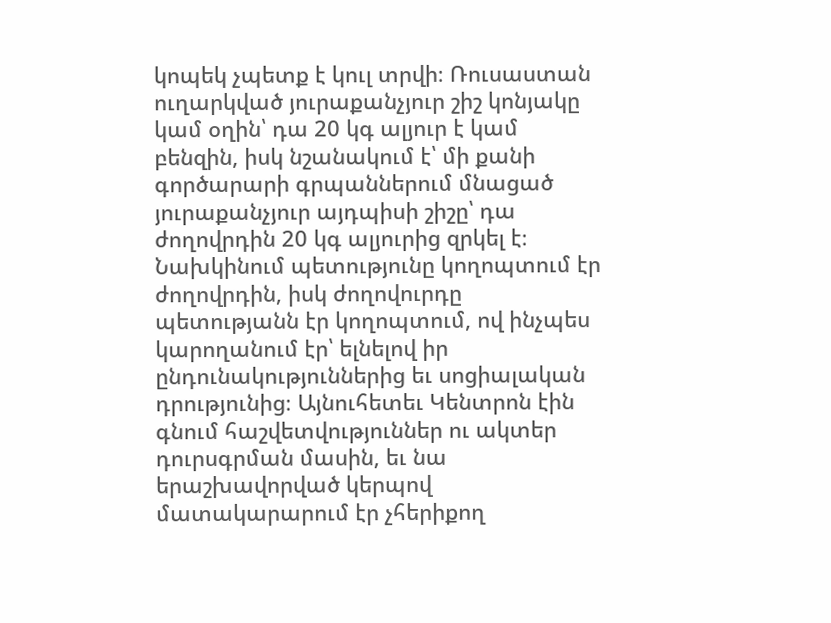կոպեկ չպետք է կուլ տրվի։ Ռուսաստան ուղարկված յուրաքանչյուր շիշ կոնյակը կամ օղին՝ դա 20 կգ ալյուր է կամ բենզին, իսկ նշանակում է՝ մի քանի գործարարի գրպաններում մնացած յուրաքանչյուր այդպիսի շիշը՝ դա ժողովրդին 20 կգ ալյուրից զրկել է։ Նախկինում պետությունը կողոպտում էր ժողովրդին, իսկ ժողովուրդը պետությանն էր կողոպտում, ով ինչպես կարողանում էր՝ ելնելով իր ընդունակություններից եւ սոցիալական դրությունից։ Այնուհետեւ Կենտրոն էին գնում հաշվետվություններ ու ակտեր դուրսգրման մասին, եւ նա երաշխավորված կերպով մատակարարում էր չհերիքող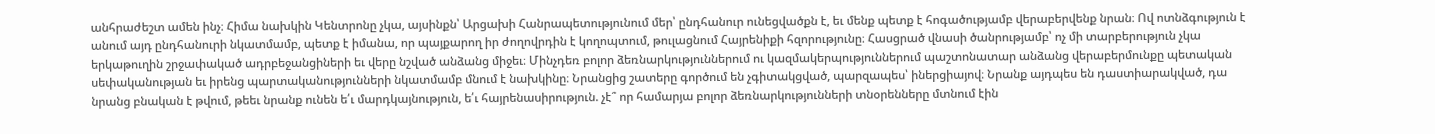անհրաժեշտ ամեն ինչ։ Հիմա նախկին Կենտրոնը չկա, այսինքն՝ Արցախի Հանրապետությունում մեր՝ ընդհանուր ունեցվածքն է, եւ մենք պետք է հոգածությամբ վերաբերվենք նրան։ Ով ոտնձգություն է անում այդ ընդհանուրի նկատմամբ, պետք է իմանա, որ պայքարող իր ժողովրդին է կողոպտում, թուլացնում Հայրենիքի հզորությունը։ Հասցրած վնասի ծանրությամբ՝ ոչ մի տարբերություն չկա երկաթուղին շրջափակած ադրբեջանցիների եւ վերը նշված անձանց միջեւ։ Մինչդեռ բոլոր ձեռնարկություններում ու կազմակերպություններում պաշտոնատար անձանց վերաբերմունքը պետական սեփականության եւ իրենց պարտականությունների նկատմամբ մնում է նախկինը։ Նրանցից շատերը գործում են չգիտակցված, պարզապես՝ իներցիայով։ Նրանք այդպես են դաստիարակված, դա նրանց բնական է թվում, թեեւ նրանք ունեն ե՛ւ մարդկայնություն, ե՛ւ հայրենասիրություն. չէ՞ որ համարյա բոլոր ձեռնարկությունների տնօրենները մտնում էին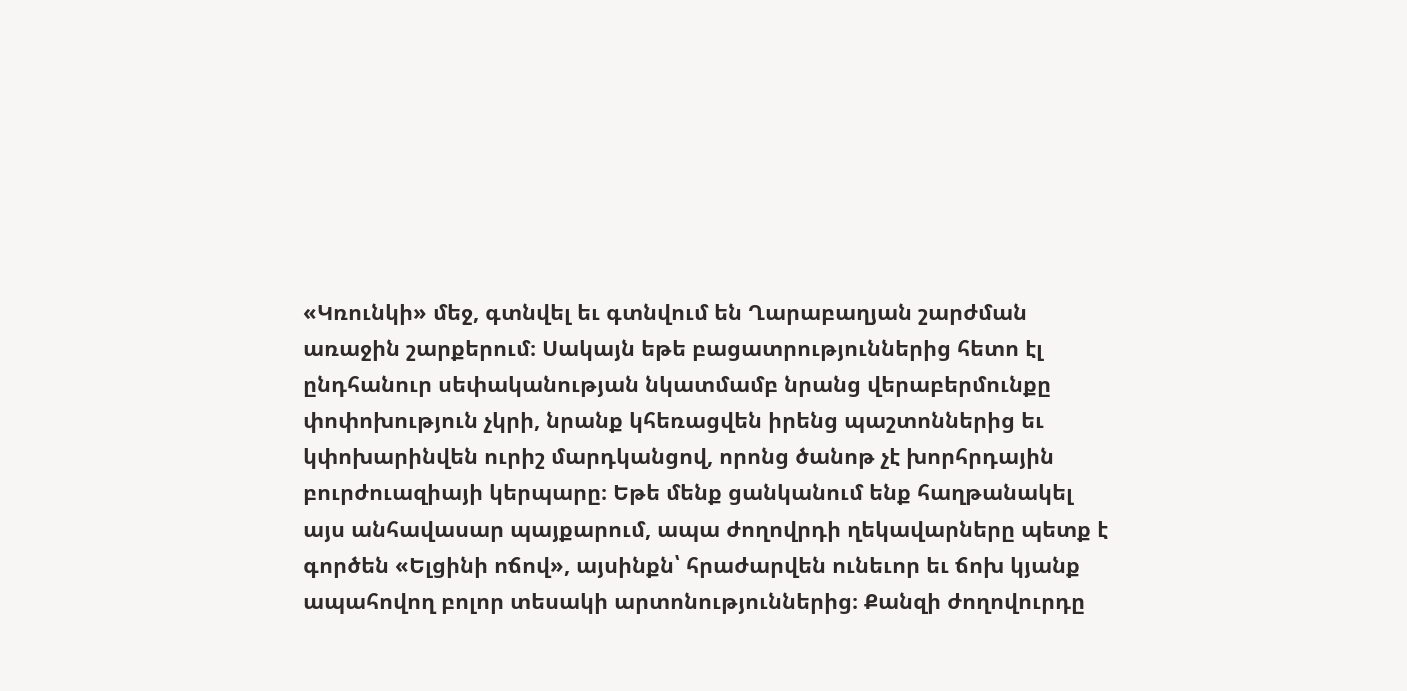«Կռունկի» մեջ, գտնվել եւ գտնվում են Ղարաբաղյան շարժման առաջին շարքերում։ Սակայն եթե բացատրություններից հետո էլ ընդհանուր սեփականության նկատմամբ նրանց վերաբերմունքը փոփոխություն չկրի, նրանք կհեռացվեն իրենց պաշտոններից եւ կփոխարինվեն ուրիշ մարդկանցով, որոնց ծանոթ չէ խորհրդային բուրժուազիայի կերպարը։ Եթե մենք ցանկանում ենք հաղթանակել այս անհավասար պայքարում, ապա ժողովրդի ղեկավարները պետք է գործեն «Ելցինի ոճով», այսինքն՝ հրաժարվեն ունեւոր եւ ճոխ կյանք ապահովող բոլոր տեսակի արտոնություններից։ Քանզի ժողովուրդը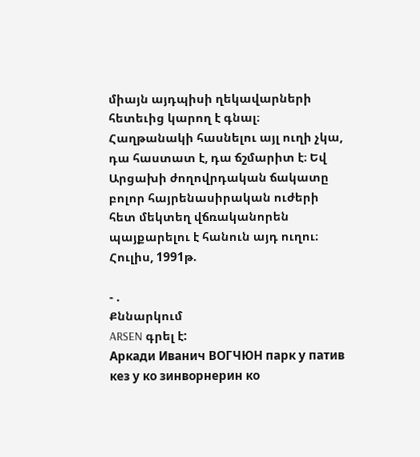միայն այդպիսի ղեկավարների հետեւից կարող է գնալ։ Հաղթանակի հասնելու այլ ուղի չկա, դա հաստատ է, դա ճշմարիտ է։ Եվ Արցախի ժողովրդական ճակատը բոլոր հայրենասիրական ուժերի հետ մեկտեղ վճռականորեն պայքարելու է հանուն այդ ուղու։ Հուլիս, 1991թ.

- .
Քննարկում
ARSEN գրել է:
Аркади Иванич ВОГЧЮН парк у патив кез у ко зинворнерин ко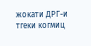жокати ДРГ-и тгеки когмиц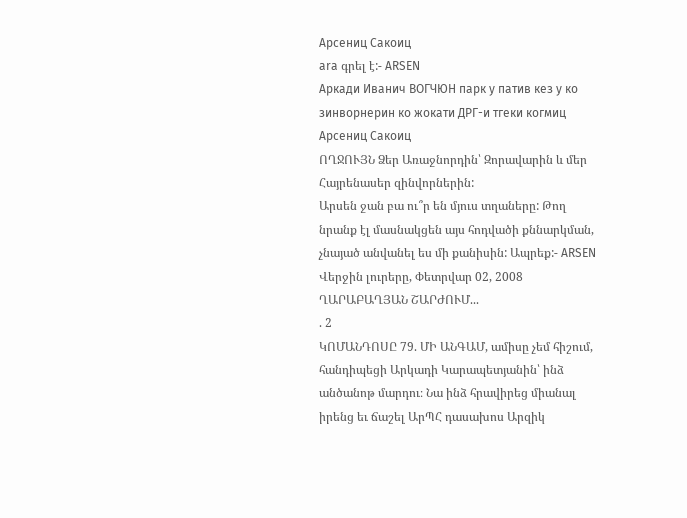Арсениц Сакоиц
ara գրել է:- ARSEN
Аркади Иванич ВОГЧЮН парк у патив кез у ко зинворнерин ко жокати ДРГ-и тгеки когмиц Арсениц Сакоиц
ՈՂՋՈՒՅՆ Ձեր Առաջնորդին՝ Զորավարին և մեր Հայրենասեր զինվորներին:
Արսեն ջան բա ու՞ր են մյուս տղաները: Թող նրանք էլ մասնակցեն այս հոդվածի քննարկման, չնայած անվանել ես մի քանիսին: Ապրեք:- ARSEN
Վերջին լուրերը, Փետրվար 02, 2008
ՂԱՐԱԲԱՂՅԱՆ ՇԱՐԺՈՒՄ...
. 2
ԿՈՄԱՆԴՈՍԸ 79. ՄԻ ԱՆԳԱՄ, ամիսը չեմ հիշում, հանդիպեցի Արկադի Կարապետյանին՝ ինձ անծանոթ մարդու։ Նա ինձ հրավիրեց միանալ իրենց եւ ճաշել ԱրՊՀ դասախոս Արզիկ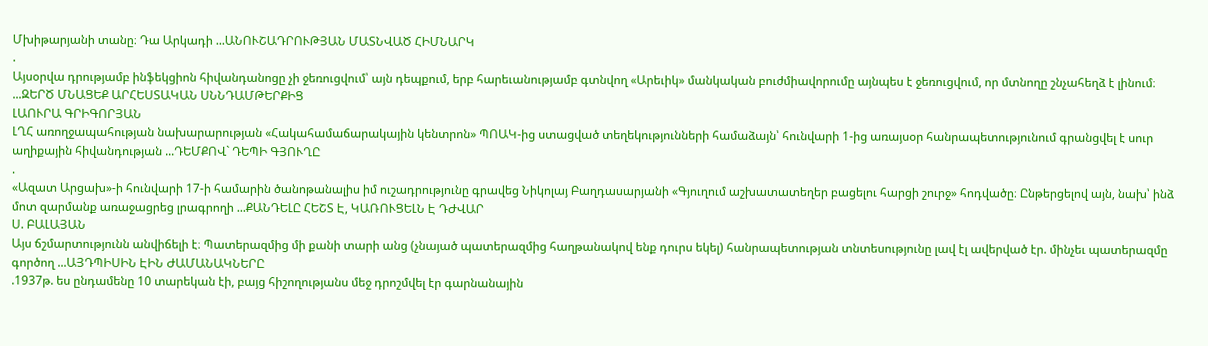Մխիթարյանի տանը։ Դա Արկադի ...ԱՆՈՒՇԱԴՐՈՒԹՅԱՆ ՄԱՏՆՎԱԾ ՀԻՄՆԱՐԿ
.
Այսօրվա դրությամբ ինֆեկցիոն հիվանդանոցը չի ջեռուցվում՝ այն դեպքում, երբ հարեւանությամբ գտնվող «Արեւիկ» մանկական բուժմիավորումը այնպես է ջեռուցվում, որ մտնողը շնչահեղձ է լինում։ ...ԶԵՐԾ ՄՆԱՑԵՔ ԱՐՀԵՍՏԱԿԱՆ ՍՆՆԴԱՄԹԵՐՔԻՑ
ԼԱՈՒՐԱ ԳՐԻԳՈՐՅԱՆ
ԼՂՀ առողջապահության նախարարության «Հակահամաճարակային կենտրոն» ՊՈԱԿ-ից ստացված տեղեկությունների համաձայն՝ հունվարի 1-ից առայսօր հանրապետությունում գրանցվել է սուր աղիքային հիվանդության ...ԴԵՄՔՈՎ` ԴԵՊԻ ԳՅՈՒՂԸ
.
«Ազատ Արցախ»-ի հունվարի 17-ի համարին ծանոթանալիս իմ ուշադրությունը գրավեց Նիկոլայ Բաղդասարյանի «Գյուղում աշխատատեղեր բացելու հարցի շուրջ» հոդվածը։ Ընթերցելով այն, նախ՝ ինձ մոտ զարմանք առաջացրեց լրագրողի ...ՔԱՆԴԵԼԸ ՀԵՇՏ Է, ԿԱՌՈՒՑԵԼՆ Է ԴԺՎԱՐ
Ս. ԲԱԼԱՅԱՆ
Այս ճշմարտությունն անվիճելի է։ Պատերազմից մի քանի տարի անց (չնայած պատերազմից հաղթանակով ենք դուրս եկել) հանրապետության տնտեսությունը լավ էլ ավերված էր. մինչեւ պատերազմը գործող ...ԱՅԴՊԻՍԻՆ ԷԻՆ ԺԱՄԱՆԱԿՆԵՐԸ
.1937թ. ես ընդամենը 10 տարեկան էի, բայց հիշողությանս մեջ դրոշմվել էր գարնանային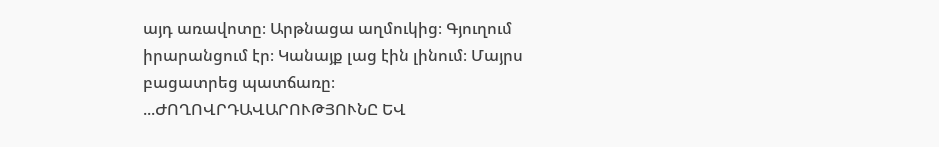այդ առավոտը։ Արթնացա աղմուկից։ Գյուղում իրարանցում էր։ Կանայք լաց էին լինում։ Մայրս բացատրեց պատճառը։ ...ԺՈՂՈՎՐԴԱՎԱՐՈՒԹՅՈՒՆԸ ԵՎ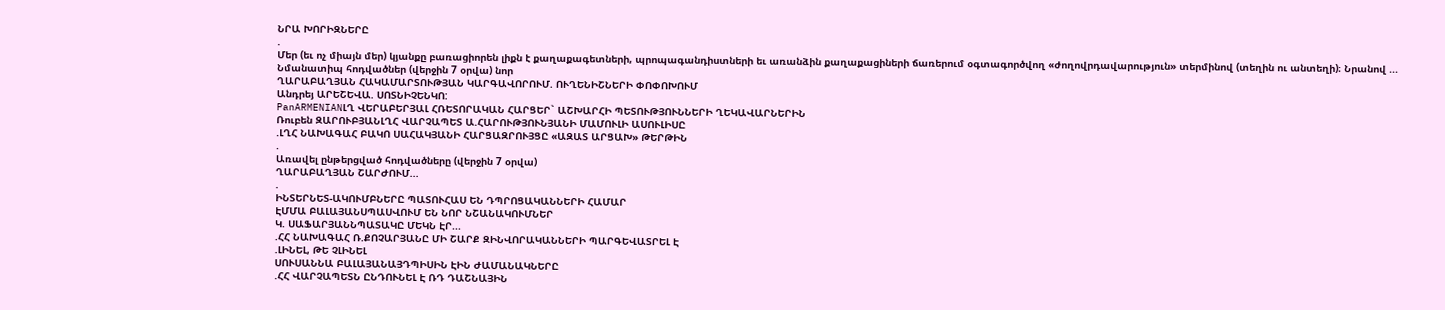ՆՐԱ ԽՈՐԻԶՆԵՐԸ
.
Մեր (եւ ոչ միայն մեր) կյանքը բառացիորեն լիքն է քաղաքագետների, պրոպագանդիստների եւ առանձին քաղաքացիների ճառերում օգտագործվող «ժողովրդավարություն» տերմինով (տեղին ու անտեղի)։ Նրանով ...
Նմանատիպ հոդվածներ (վերջին 7 օրվա) նոր
ՂԱՐԱԲԱՂՅԱՆ ՀԱԿԱՄԱՐՏՈՒԹՅԱՆ ԿԱՐԳԱՎՈՐՈՒՄ. ՈՒՂԵՆԻՇՆԵՐԻ ՓՈՓՈԽՈՒՄ
Անդրեյ ԱՐԵՇԵՎԱ. ՍՈՏՆԻՉԵՆԿՈ:
PanARMENIANԼՂ ՎԵՐԱԲԵՐՅԱԼ ՀՌԵՏՈՐԱԿԱՆ ՀԱՐՑԵՐ` ԱՇԽԱՐՀԻ ՊԵՏՈՒԹՅՈՒՆՆԵՐԻ ՂԵԿԱՎԱՐՆԵՐԻՆ
Ռուբեն ԶԱՐՈՒԲՅԱՆԼՂՀ ՎԱՐՉԱՊԵՏ Ա.ՀԱՐՈՒԹՅՈՒՆՅԱՆԻ ՄԱՄՈՒԼԻ ԱՍՈՒԼԻՍԸ
.ԼՂՀ ՆԱԽԱԳԱՀ ԲԱԿՈ ՍԱՀԱԿՅԱՆԻ ՀԱՐՑԱԶՐՈՒՅՑԸ «ԱԶԱՏ ԱՐՑԱԽ» ԹԵՐԹԻՆ
.
Առավել ընթերցված հոդվածները (վերջին 7 օրվա)
ՂԱՐԱԲԱՂՅԱՆ ՇԱՐԺՈՒՄ...
.
ԻՆՏԵՐՆԵՏ-ԱԿՈՒՄԲՆԵՐԸ ՊԱՏՈՒՀԱՍ ԵՆ ԴՊՐՈՑԱԿԱՆՆԵՐԻ ՀԱՄԱՐ
ԷՄՄԱ ԲԱԼԱՅԱՆՍՊԱՍՎՈՒՄ ԵՆ ՆՈՐ ՆՇԱՆԱԿՈՒՄՆԵՐ
Կ. ՍԱՖԱՐՅԱՆՆՊԱՏԱԿԸ ՄԵԿՆ ԷՐ...
.ՀՀ ՆԱԽԱԳԱՀ Ռ.ՔՈՉԱՐՅԱՆԸ ՄԻ ՇԱՐՔ ԶԻՆՎՈՐԱԿԱՆՆԵՐԻ ՊԱՐԳԵՎԱՏՐԵԼ Է
.ԼԻՆԵԼ, ԹԵ ՉԼԻՆԵԼ
ՍՈՒՍԱՆՆԱ ԲԱԼԱՅԱՆԱՅԴՊԻՍԻՆ ԷԻՆ ԺԱՄԱՆԱԿՆԵՐԸ
.ՀՀ ՎԱՐՉԱՊԵՏՆ ԸՆԴՈՒՆԵԼ Է ՌԴ ԴԱՇՆԱՅԻՆ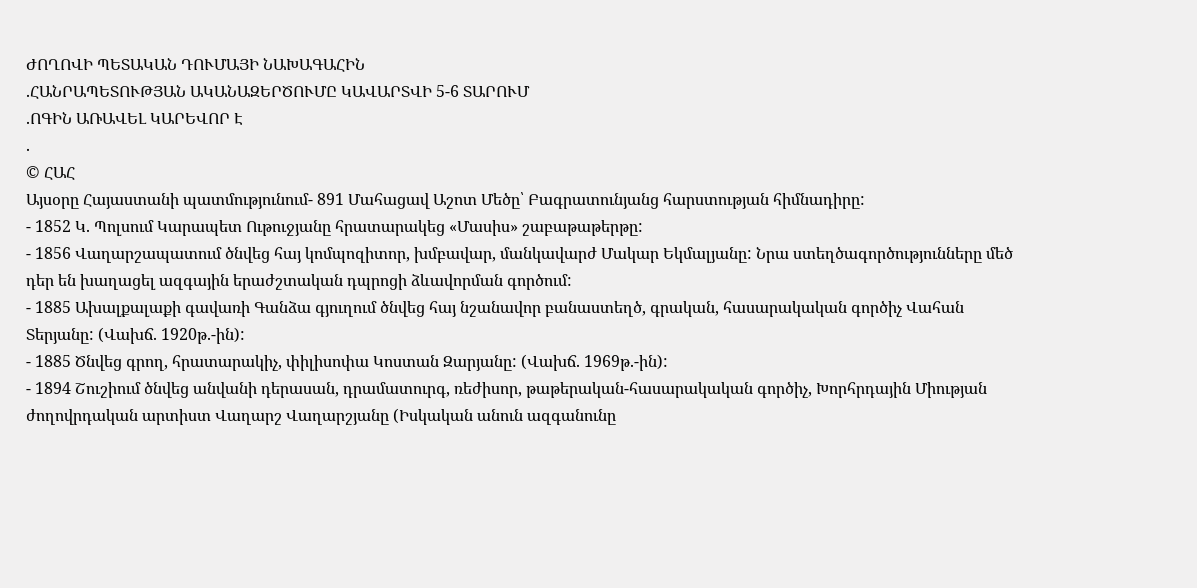ԺՈՂՈՎԻ ՊԵՏԱԿԱՆ ԴՈՒՄԱՅԻ ՆԱԽԱԳԱՀԻՆ
.ՀԱՆՐԱՊԵՏՈՒԹՅԱՆ ԱԿԱՆԱԶԵՐԾՈՒՄԸ ԿԱՎԱՐՏՎԻ 5-6 ՏԱՐՈՒՄ
.ՈԳԻՆ ԱՌԱՎԵԼ ԿԱՐԵՎՈՐ Է
.
© ՀԱՀ
Այսօրը Հայաստանի պատմությունում- 891 Մահացավ Աշոտ Մեծը՝ Բագրատունյանց հարստության հիմնադիրը:
- 1852 Կ. Պոլսում Կարապետ Ութուջյանը հրատարակեց «Մասիս» շաբաթաթերթը:
- 1856 Վաղարշապատում ծնվեց հայ կոմպոզիտոր, խմբավար, մանկավարժ Մակար Եկմալյանը: Նրա ստեղծագործությունները մեծ դեր են խաղացել ազգային երաժշտական դպրոցի ձևավորման գործում:
- 1885 Ախալքալաքի գավառի Գանձա գյուղում ծնվեց հայ նշանավոր բանաստեղծ, գրական, հասարակական գործիչ Վահան Տերյանը: (Վախճ. 1920թ.-ին):
- 1885 Ծնվեց գրող, հրատարակիչ, փիլիսոփա Կոստան Զարյանը: (Վախճ. 1969թ.-ին):
- 1894 Շուշիում ծնվեց անվանի դերասան, դրամատուրգ, ռեժիսոր, թաթերական-հասարակական գործիչ, Խորհրդային Միության ժողովրդական արտիստ Վաղարշ Վաղարշյանը (Իսկական անուն ազգանունը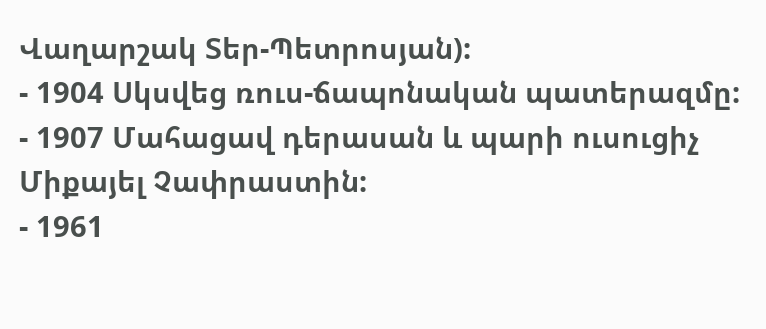Վաղարշակ Տեր-Պետրոսյան):
- 1904 Սկսվեց ռուս-ճապոնական պատերազմը:
- 1907 Մահացավ դերասան և պարի ուսուցիչ Միքայել Չափրաստին:
- 1961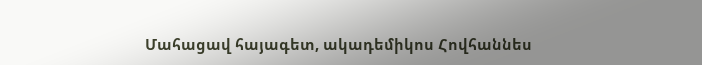Մահացավ հայագետ, ակադեմիկոս Հովհաննես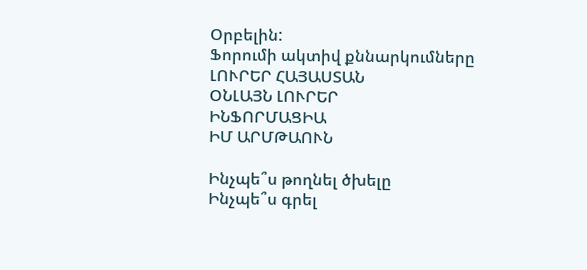Օրբելին:
Ֆորումի ակտիվ քննարկումները
ԼՈՒՐԵՐ ՀԱՅԱՍՏԱՆ
ՕՆԼԱՅՆ ԼՈՒՐԵՐ
ԻՆՖՈՐՄԱՑԻԱ
ԻՄ ԱՐՄԹԱՈՒՆ

Ինչպե՞ս թողնել ծխելը
Ինչպե՞ս գրել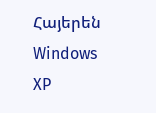Հայերեն Windows XP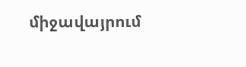միջավայրում